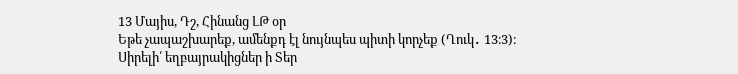13 Մայիս, Դշ, Հինանց ԼԹ օր
Եթե չապաշխարեք, ամենքդ էլ նույնպես պիտի կորչեք (Ղուկ․ 13։3)։
Սիրելի՛ եղբայրակիցներ ի Տեր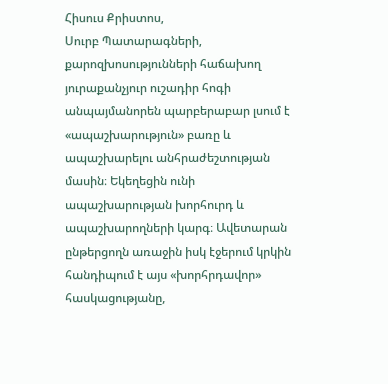Հիսուս Քրիստոս,
Սուրբ Պատարագների, քարոզխոսությունների հաճախող յուրաքանչյուր ուշադիր հոգի անպայմանորեն պարբերաբար լսում է «ապաշխարություն» բառը և ապաշխարելու անհրաժեշտության մասին։ Եկեղեցին ունի ապաշխարության խորհուրդ և ապաշխարողների կարգ։ Ավետարան ընթերցողն առաջին իսկ էջերում կրկին հանդիպում է այս «խորհրդավոր» հասկացությանը,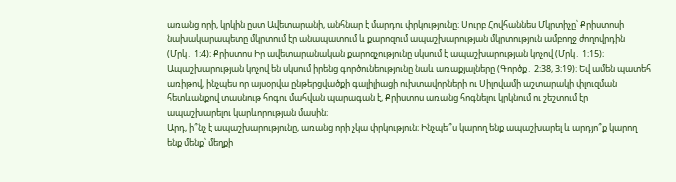առանց որի, կրկին ըստ Ավետարանի, անհնար է մարդու փրկությունը։ Սուրբ Հովհաննես Մկրտիչը՝ Քրիստոսի նախակարապետը մկրտում էր անապատում և քարոզում ապաշխարության մկրտություն ամբողջ ժողովրդին (Մրկ․ 1։4)։ Քրիստոս Իր ավետարանական քարոզչությունը սկսում է ապաշխարության կոչով (Մրկ․ 1։15)։ Ապաշխարության կոչով են սկսում իրենց գործունեությունը նաև առաքյալները (Գործք․ 2։38, 3։19)։ Եվ ամեն պատեհ առիթով, ինչպես որ այսօրվա ընթերցվածքի գալիլիացի ուխտավորների ու Սիլովամի աշտարակի փլուզման հետևանքով տասնութ հոգու մահվան պարագան է, Քրիստոս առանց հոգնելու կրկնում ու շեշտում էր ապաշխարելու կարևորության մասին։
Արդ, ի՞նչ է ապաշխարությունը, առանց որի չկա փրկություն։ Ինչպե՞ս կարող ենք ապաշխարել և արդյո՞ք կարող ենք մենք՝ մեղքի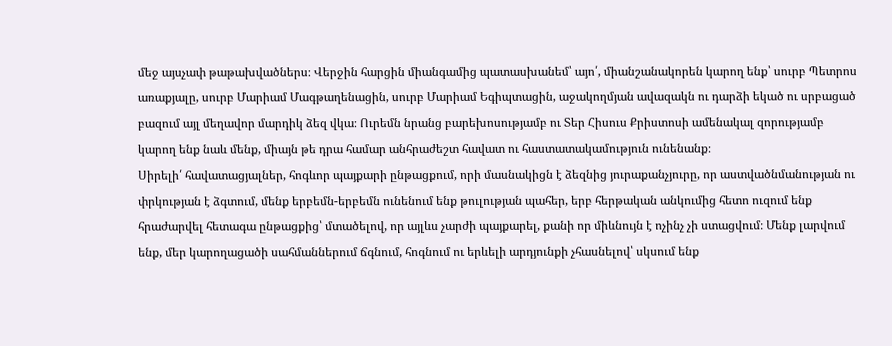մեջ այսչափ թաթախվածներս։ Վերջին հարցին միանգամից պատասխանեմ՝ այո՛, միանշանակորեն կարող ենք՝ սուրբ Պետրոս առաքյալը, սուրբ Մարիամ Մագթաղենացին, սուրբ Մարիամ Եգիպտացին, աջակողմյան ավազակն ու դարձի եկած ու սրբացած բազում այլ մեղավոր մարդիկ ձեզ վկա։ Ուրեմն նրանց բարեխոսությամբ ու Տեր Հիսուս Քրիստոսի ամենակալ զորությամբ կարող ենք նաև մենք, միայն թե դրա համար անհրաժեշտ հավատ ու հաստատակամություն ունենանք։
Սիրելի՛ հավատացյալներ, հոգևոր պայքարի ընթացքում, որի մասնակիցն է ձեզնից յուրաքանչյուրը, որ աստվածնմանության ու փրկության է ձգտում, մենք երբեմն-երբեմն ունենում ենք թուլության պահեր, երբ հերթական անկումից հետո ուզում ենք հրաժարվել հետագա ընթացքից՝ մտածելով, որ այլևս չարժի պայքարել, քանի որ միևնույն է ոչինչ չի ստացվում։ Մենք լարվում ենք, մեր կարողացածի սահմաններում ճգնում, հոգնում ու երևելի արդյունքի չհասնելով՝ սկսում ենք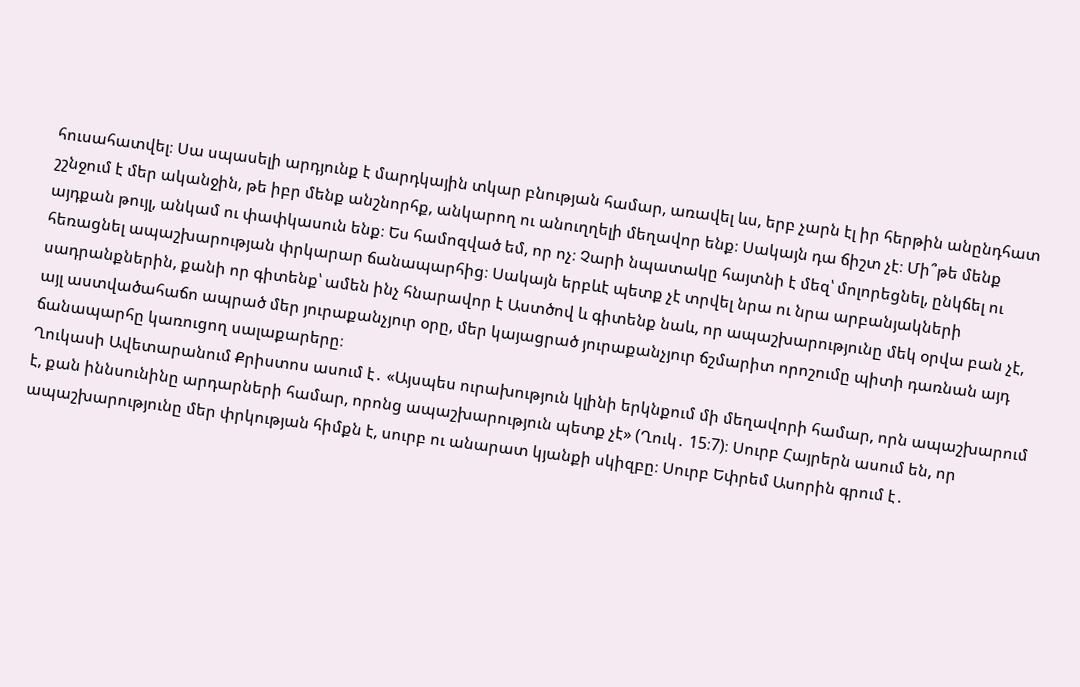հուսահատվել։ Սա սպասելի արդյունք է մարդկային տկար բնության համար, առավել ևս, երբ չարն էլ իր հերթին անընդհատ շշնջում է մեր ականջին, թե իբր մենք անշնորհք, անկարող ու անուղղելի մեղավոր ենք։ Սակայն դա ճիշտ չէ։ Մի՞թե մենք այդքան թույլ, անկամ ու փափկասուն ենք։ Ես համոզված եմ, որ ոչ։ Չարի նպատակը հայտնի է մեզ՝ մոլորեցնել, ընկճել ու հեռացնել ապաշխարության փրկարար ճանապարհից։ Սակայն երբևէ պետք չէ տրվել նրա ու նրա արբանյակների սադրանքներին, քանի որ գիտենք՝ ամեն ինչ հնարավոր է Աստծով և գիտենք նաև, որ ապաշխարությունը մեկ օրվա բան չէ, այլ աստվածահաճո ապրած մեր յուրաքանչյուր օրը, մեր կայացրած յուրաքանչյուր ճշմարիտ որոշումը պիտի դառնան այդ ճանապարհը կառուցող սալաքարերը։
Ղուկասի Ավետարանում Քրիստոս ասում է․ «Այսպես ուրախություն կլինի երկնքում մի մեղավորի համար, որն ապաշխարում է, քան իննսունինը արդարների համար, որոնց ապաշխարություն պետք չէ» (Ղուկ․ 15։7)։ Սուրբ Հայրերն ասում են, որ ապաշխարությունը մեր փրկության հիմքն է, սուրբ ու անարատ կյանքի սկիզբը։ Սուրբ Եփրեմ Ասորին գրում է․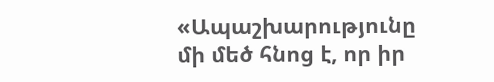«Ապաշխարությունը մի մեծ հնոց է, որ իր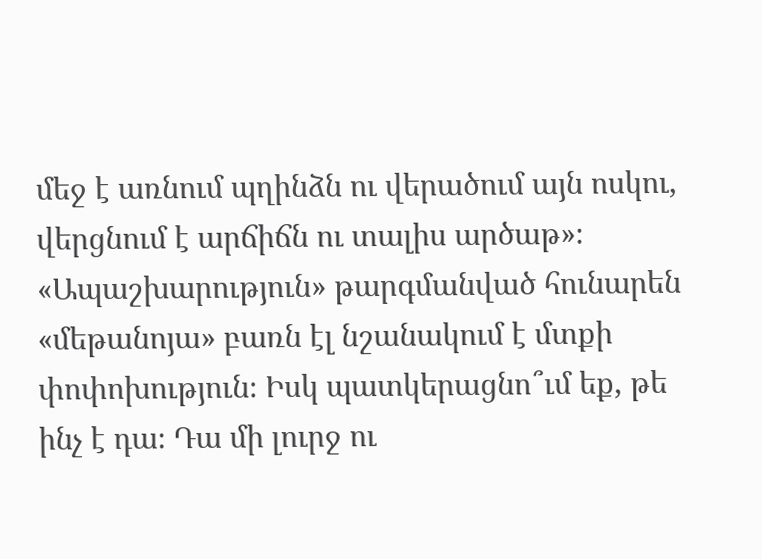մեջ է առնում պղինձն ու վերածում այն ոսկու, վերցնում է արճիճն ու տալիս արծաթ»։ «Ապաշխարություն» թարգմանված հունարեն «մեթանոյա» բառն էլ նշանակում է մտքի փոփոխություն։ Իսկ պատկերացնո՞ւմ եք, թե ինչ է դա։ Դա մի լուրջ ու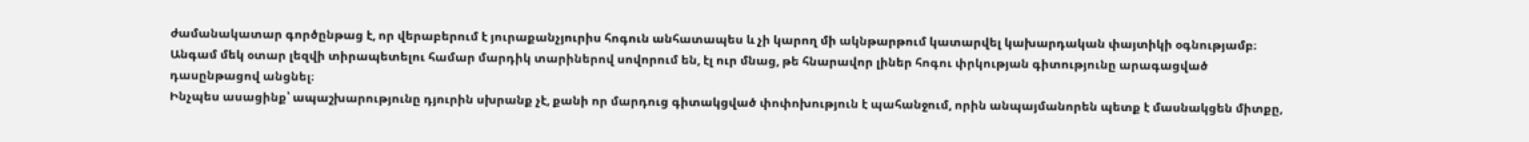ժամանակատար գործընթաց է, որ վերաբերում է յուրաքանչյուրիս հոգուն անհատապես և չի կարող մի ակնթարթում կատարվել կախարդական փայտիկի օգնությամբ։ Անգամ մեկ օտար լեզվի տիրապետելու համար մարդիկ տարիներով սովորում են, էլ ուր մնաց, թե հնարավոր լիներ հոգու փրկության գիտությունը արագացված դասընթացով անցնել։
Ինչպես ասացինք՝ ապաշխարությունը դյուրին սխրանք չէ, քանի որ մարդուց գիտակցված փոփոխություն է պահանջում, որին անպայմանորեն պետք է մասնակցեն միտքը,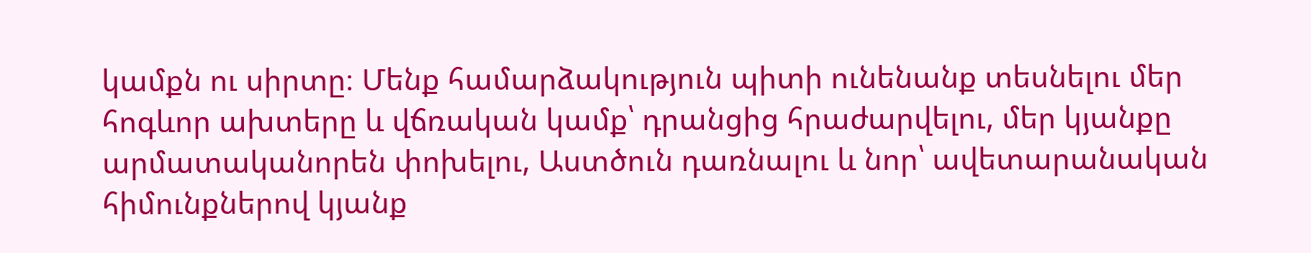կամքն ու սիրտը։ Մենք համարձակություն պիտի ունենանք տեսնելու մեր հոգևոր ախտերը և վճռական կամք՝ դրանցից հրաժարվելու, մեր կյանքը արմատականորեն փոխելու, Աստծուն դառնալու և նոր՝ ավետարանական հիմունքներով կյանք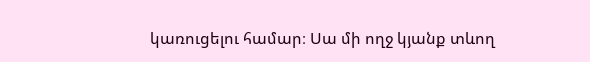կառուցելու համար։ Սա մի ողջ կյանք տևող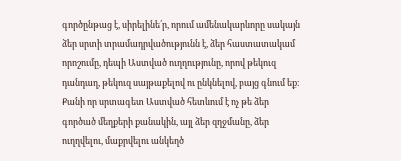գործընթաց է, սիրելինե՛ր, որում ամենակարևորը սակայն ձեր սրտի տրամադրվածությունն է, ձեր հաստատակամ որոշումը, դեպի Աստված ուղղությունը, որով թեկուզ դանդաղ, թեկուզ սայթաքելով ու ընկնելով, բայց գնում եք։ Քանի որ սրտագետ Աստված հետևում է ոչ թե ձեր գործած մեղքերի քանակին, այլ ձեր զղջմանը, ձեր ուղղվելու, մաքրվելու անկեղծ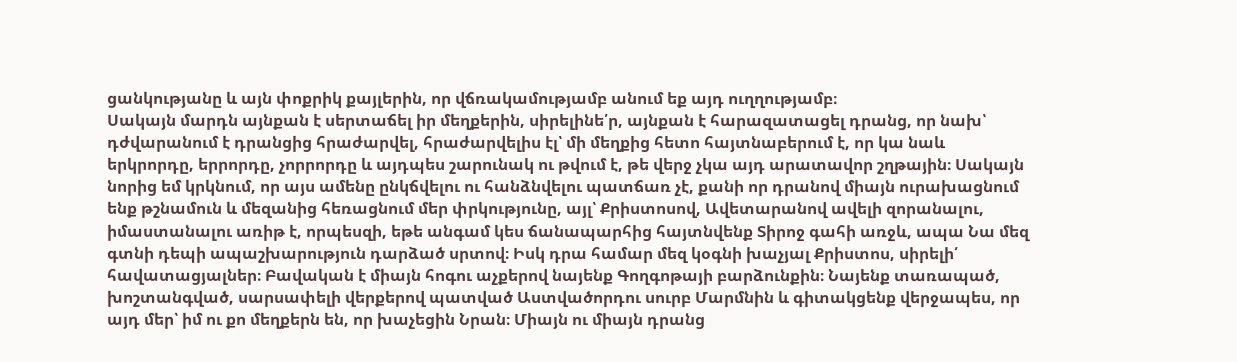ցանկությանը և այն փոքրիկ քայլերին, որ վճռակամությամբ անում եք այդ ուղղությամբ։
Սակայն մարդն այնքան է սերտաճել իր մեղքերին, սիրելինե՛ր, այնքան է հարազատացել դրանց, որ նախ՝ դժվարանում է դրանցից հրաժարվել, հրաժարվելիս էլ՝ մի մեղքից հետո հայտնաբերում է, որ կա նաև երկրորդը, երրորդը, չորրորդը և այդպես շարունակ ու թվում է, թե վերջ չկա այդ արատավոր շղթային։ Սակայն նորից եմ կրկնում, որ այս ամենը ընկճվելու ու հանձնվելու պատճառ չէ, քանի որ դրանով միայն ուրախացնում ենք թշնամուն և մեզանից հեռացնում մեր փրկությունը, այլ՝ Քրիստոսով, Ավետարանով ավելի զորանալու, իմաստանալու առիթ է, որպեսզի, եթե անգամ կես ճանապարհից հայտնվենք Տիրոջ գահի առջև, ապա Նա մեզ գտնի դեպի ապաշխարություն դարձած սրտով։ Իսկ դրա համար մեզ կօգնի խաչյալ Քրիստոս, սիրելի՛ հավատացյալներ։ Բավական է միայն հոգու աչքերով նայենք Գողգոթայի բարձունքին։ Նայենք տառապած, խոշտանգված, սարսափելի վերքերով պատված Աստվածորդու սուրբ Մարմնին և գիտակցենք վերջապես, որ այդ մեր՝ իմ ու քո մեղքերն են, որ խաչեցին Նրան։ Միայն ու միայն դրանց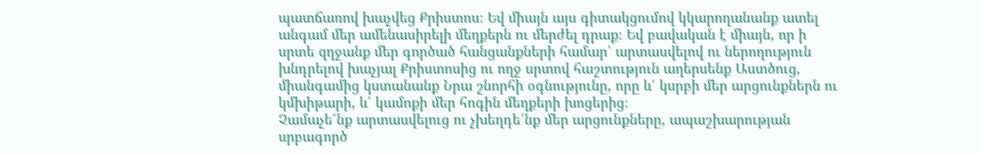պատճառով խաչվեց Քրիստոս։ Եվ միայն այս գիտակցումով կկարողանանք ատել անգամ մեր ամենասիրելի մեղքերն ու մերժել դրաք։ Եվ բավական է միայն, որ ի սրտե զղջանք մեր գործած հանցանքների համար՝ արտասվելով ու ներողություն խնդրելով խաչյալ Քրիստոսից ու ողջ սրտով հաշտություն աղերսենք Աստծուց, միանգամից կստանանք Նրա շնորհի օգնությունը, որը և՛ կսրբի մեր արցունքներն ու կմխիթարի, և՛ կամոքի մեր հոգին մեղքերի խոցերից։
Չամաչե՛նք արտասվելուց ու չխեղդե՛նք մեր արցունքները, ապաշխարության սրբագործ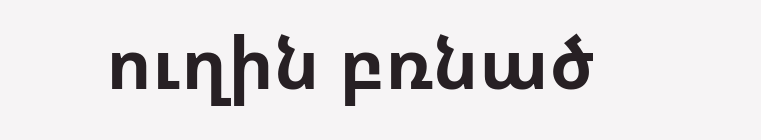ուղին բռնած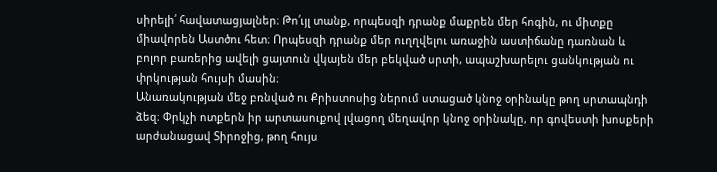սիրելի՛ հավատացյալներ։ Թո՛ւյլ տանք, որպեսզի դրանք մաքրեն մեր հոգին, ու միտքը միավորեն Աստծու հետ։ Որպեսզի դրանք մեր ուղղվելու առաջին աստիճանը դառնան և բոլոր բառերից ավելի ցայտուն վկայեն մեր բեկված սրտի, ապաշխարելու ցանկության ու փրկության հույսի մասին։
Անառակության մեջ բռնված ու Քրիստոսից ներում ստացած կնոջ օրինակը թող սրտապնդի ձեզ։ Փրկչի ոտքերն իր արտասուքով լվացող մեղավոր կնոջ օրինակը, որ գովեստի խոսքերի արժանացավ Տիրոջից, թող հույս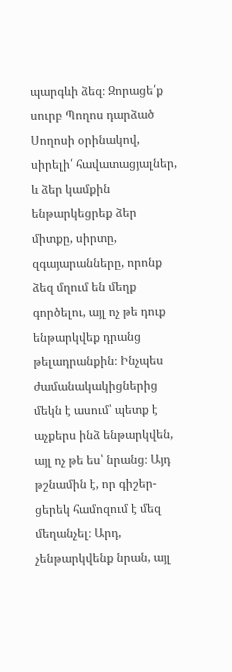պարգևի ձեզ։ Զորացե՛ք սուրբ Պողոս դարձած Սողոսի օրինակով, սիրելի՛ հավատացյալներ, և ձեր կամքին ենթարկեցրեք ձեր միտքը, սիրտը, զգայարանները, որոնք ձեզ մղում են մեղք գործելու, այլ ոչ թե դուք ենթարկվեք դրանց թելադրանքին։ Ինչպես ժամանակակիցներից մեկն է ասում՝ պետք է աչքերս ինձ ենթարկվեն, այլ ոչ թե ես՝ նրանց։ Այդ թշնամին է, որ գիշեր-ցերեկ համոզում է մեզ մեղանչել։ Արդ, չենթարկվենք նրան, այլ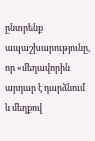ընտրենք ապաշխարությունը, որ «մեղավորին արդար է դարձնում և մեղքով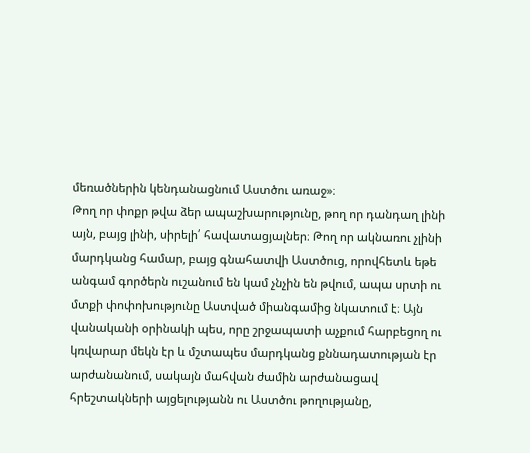մեռածներին կենդանացնում Աստծու առաջ»։
Թող որ փոքր թվա ձեր ապաշխարությունը, թող որ դանդաղ լինի այն, բայց լինի, սիրելի՛ հավատացյալներ։ Թող որ ակնառու չլինի մարդկանց համար, բայց գնահատվի Աստծուց, որովհետև եթե անգամ գործերն ուշանում են կամ չնչին են թվում, ապա սրտի ու մտքի փոփոխությունը Աստված միանգամից նկատում է։ Այն վանականի օրինակի պես, որը շրջապատի աչքում հարբեցող ու կռվարար մեկն էր և մշտապես մարդկանց քննադատության էր արժանանում, սակայն մահվան ժամին արժանացավ հրեշտակների այցելությանն ու Աստծու թողությանը,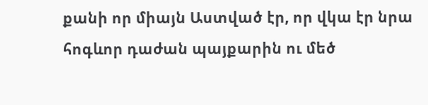քանի որ միայն Աստված էր, որ վկա էր նրա հոգևոր դաժան պայքարին ու մեծ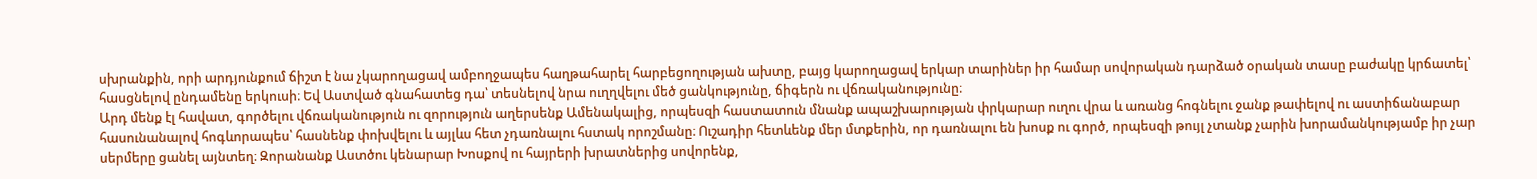սխրանքին, որի արդյունքում ճիշտ է նա չկարողացավ ամբողջապես հաղթահարել հարբեցողության ախտը, բայց կարողացավ երկար տարիներ իր համար սովորական դարձած օրական տասը բաժակը կրճատել՝ հասցնելով ընդամենը երկուսի։ Եվ Աստված գնահատեց դա՝ տեսնելով նրա ուղղվելու մեծ ցանկությունը, ճիգերն ու վճռականությունը։
Արդ մենք էլ հավատ, գործելու վճռականություն ու զորություն աղերսենք Ամենակալից, որպեսզի հաստատուն մնանք ապաշխարության փրկարար ուղու վրա և առանց հոգնելու ջանք թափելով ու աստիճանաբար հասունանալով հոգևորապես՝ հասնենք փոխվելու և այլևս հետ չդառնալու հստակ որոշմանը։ Ուշադիր հետևենք մեր մտքերին, որ դառնալու են խոսք ու գործ, որպեսզի թույլ չտանք չարին խորամանկությամբ իր չար սերմերը ցանել այնտեղ։ Զորանանք Աստծու կենարար Խոսքով ու հայրերի խրատներից սովորենք,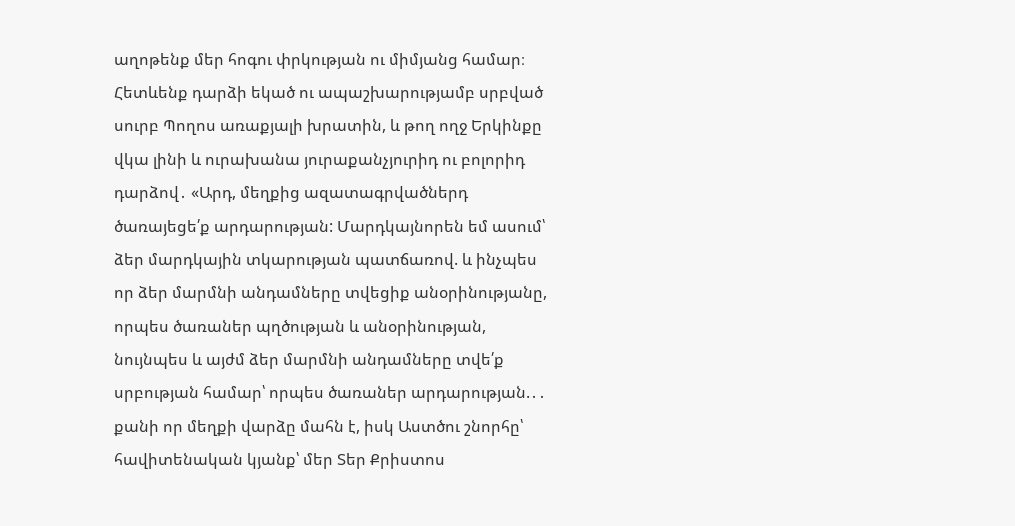աղոթենք մեր հոգու փրկության ու միմյանց համար։ Հետևենք դարձի եկած ու ապաշխարությամբ սրբված սուրբ Պողոս առաքյալի խրատին, և թող ողջ Երկինքը վկա լինի և ուրախանա յուրաքանչյուրիդ ու բոլորիդ դարձով․ «Արդ, մեղքից ազատագրվածներդ ծառայեցե՛ք արդարության: Մարդկայնորեն եմ ասում՝ ձեր մարդկային տկարության պատճառով. և ինչպես որ ձեր մարմնի անդամները տվեցիք անօրինությանը, որպես ծառաներ պղծության և անօրինության, նույնպես և այժմ ձեր մարմնի անդամները տվե՛ք սրբության համար՝ որպես ծառաներ արդարության.․․ քանի որ մեղքի վարձը մահն է, իսկ Աստծու շնորհը՝ հավիտենական կյանք՝ մեր Տեր Քրիստոս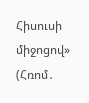Հիսուսի միջոցով» (Հռոմ․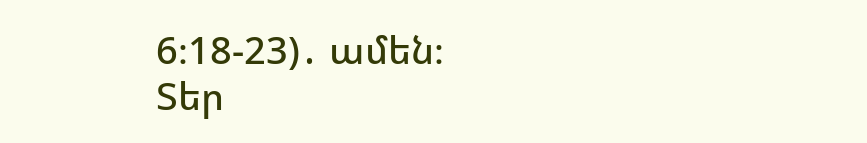6։18-23)․ ամեն։
Տեր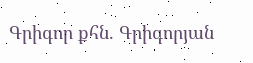Գրիգոր քհն. Գրիգորյան